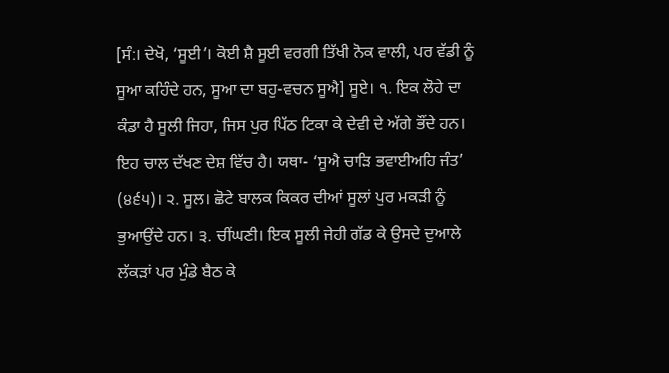[ਸੰ:। ਦੇਖੋ, ‘ਸੂਈ’। ਕੋਈ ਸ਼ੈ ਸੂਈ ਵਰਗੀ ਤਿੱਖੀ ਨੋਕ ਵਾਲੀ, ਪਰ ਵੱਡੀ ਨੂੰ ਸੂਆ ਕਹਿੰਦੇ ਹਨ, ਸੂਆ ਦਾ ਬਹੁ-ਵਚਨ ਸੂਐ] ਸੂਏ। ੧. ਇਕ ਲੋਹੇ ਦਾ ਕੰਡਾ ਹੈ ਸੂਲੀ ਜਿਹਾ, ਜਿਸ ਪੁਰ ਪਿੱਠ ਟਿਕਾ ਕੇ ਦੇਵੀ ਦੇ ਅੱਗੇ ਭੌਂਦੇ ਹਨ। ਇਹ ਚਾਲ ਦੱਖਣ ਦੇਸ਼ ਵਿੱਚ ਹੈ। ਯਥਾ- ‘ਸੂਐ ਚਾੜਿ ਭਵਾਈਅਹਿ ਜੰਤ’ (੪੬੫)। ੨. ਸੂਲ। ਛੋਟੇ ਬਾਲਕ ਕਿਕਰ ਦੀਆਂ ਸੂਲਾਂ ਪੁਰ ਮਕੜੀ ਨੂੰ ਭੁਆਉਂਦੇ ਹਨ। ੩. ਚੀਂਘਣੀ। ਇਕ ਸੂਲੀ ਜੇਹੀ ਗੱਡ ਕੇ ਉਸਦੇ ਦੁਆਲੇ ਲੱਕੜਾਂ ਪਰ ਮੁੰਡੇ ਬੈਠ ਕੇ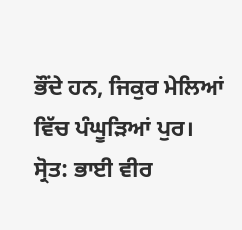ਭੌਂਦੇ ਹਨ, ਜਿਕੁਰ ਮੇਲਿਆਂ ਵਿੱਚ ਪੰਘੂੜਿਆਂ ਪੁਰ।
ਸ੍ਰੋਤ: ਭਾਈ ਵੀਰ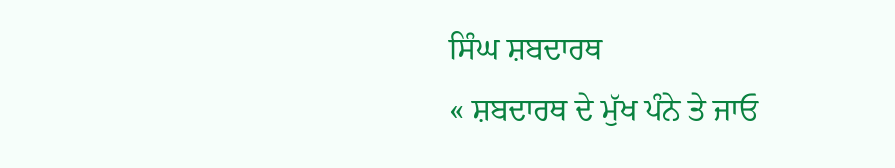ਸਿੰਘ ਸ਼ਬਦਾਰਥ
« ਸ਼ਬਦਾਰਥ ਦੇ ਮੁੱਖ ਪੰਨੇ ਤੇ ਜਾਓ